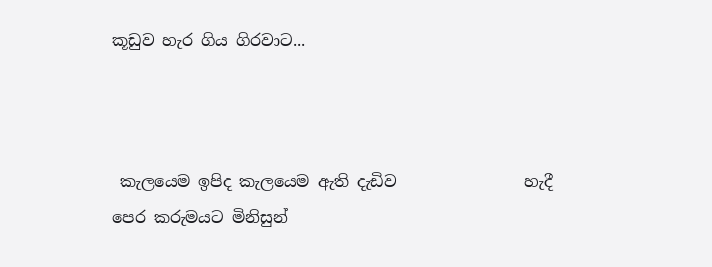කූඩුව හැර ගිය ගිරවාට...



 කැලයෙම ඉපිද කැලයෙම ඇති දැඩිව                හැදී
පෙර කරුමයට මිනිසුන්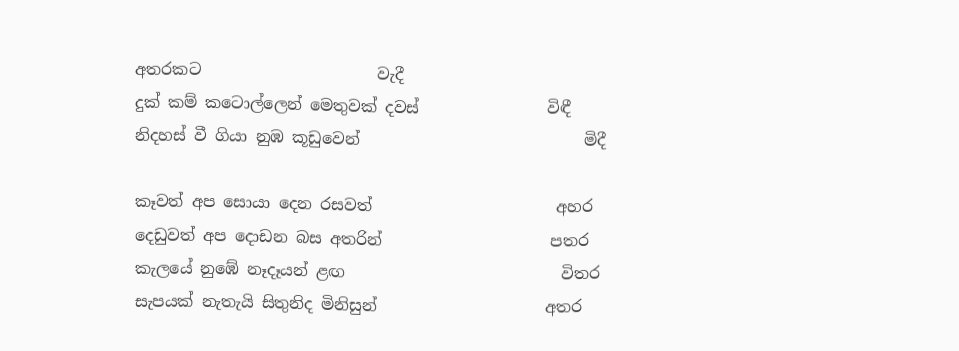අතරකට                      වැදී
දුක් කම් කටොල්ලෙන් මෙතුවක් දවස්                විඳී
නිදහස් වී ගියා නුඹ කූඩුවෙන්                            මිදී

කෑවත් අප සොයා දෙන රසවත්                       අහර
දෙඩුවත් අප දොඩන බස අතරින්                     පතර
කැලයේ නුඹේ නෑදෑයන් ළඟ                           විතර
සැපයක් නැතැයි සිතුනිද මිනිසුන්                     අතර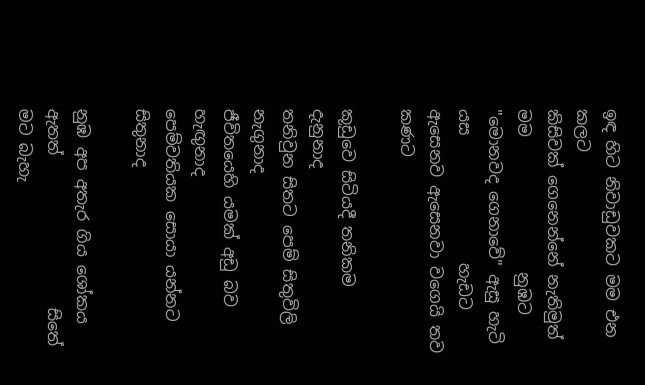ඉඳ හිට නිවාඩුවකට මම එන                           කලට
කිසිවක් ගෙනෙන්නේ නැතිමුත් මම                 නුඹට
"මොනවද ගෙනාවේ" ඇසු හැටි යස                හැඩට
ඇසෙනව ඇසෙනවා වගෙයි තව                    කණට

කූඩුවෙ සිටියදී තනිකම                               දැනුනාද
තනිවුන සිතට පෙම් සිතුවිලි                         නැගුනාද
ජීවිතයෙහි යමක් අඩු බව                            හැඟුනාද
පෙම්වතියක සොයා යන්නට                       සිතුනාද

නුඹ අප අතැර ගිය ශෝකය ඇතත්                   සිතේ
මට බැහැ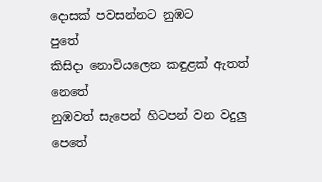දොසක් පවසන්නට නුඹට                පුතේ
කිසිදා නොවියලෙන කඳුළක් ඇතත්              නෙතේ
නුඹවත් සැපෙන් හිටපන් වන වදුලු                 පෙතේ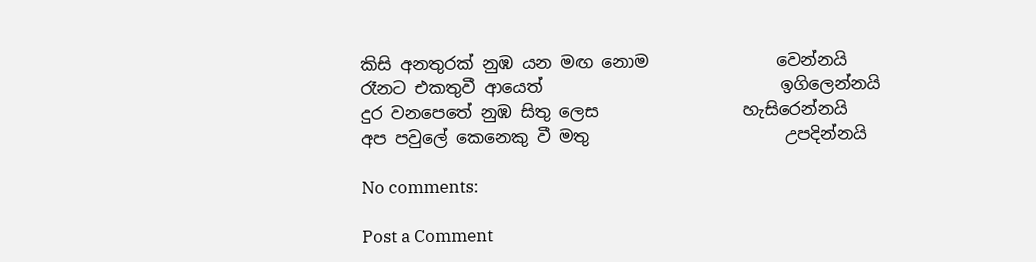කිසි අනතුරක් නුඹ යන මඟ නොම               වෙන්නයි
රෑනට එකතුවී ආයෙත්                            ඉගිලෙන්නයි
දුර වනපෙතේ නුඹ සිතු ලෙස                 හැසිරෙන්නයි
අප පවුලේ කෙනෙකු වී මතු                       උපදින්නයි

No comments:

Post a Comment